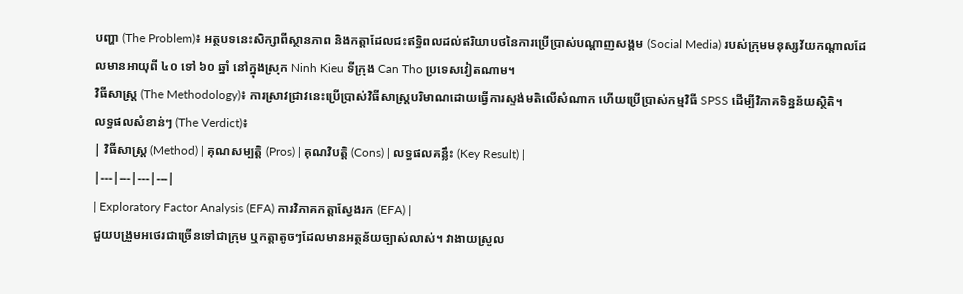បញ្ហា (The Problem)៖ អត្ថបទនេះសិក្សាពីស្ថានភាព និងកត្តាដែលជះឥទ្ធិពលដល់ឥរិយាបថនៃការប្រើប្រាស់បណ្តាញសង្គម (Social Media) របស់ក្រុមមនុស្សវ័យកណ្តាលដែលមានអាយុពី ៤០ ទៅ ៦០ ឆ្នាំ នៅក្នុងស្រុក Ninh Kieu ទីក្រុង Can Tho ប្រទេសវៀតណាម។
វិធីសាស្ត្រ (The Methodology)៖ ការស្រាវជ្រាវនេះប្រើប្រាស់វិធីសាស្ត្របរិមាណដោយធ្វើការស្ទង់មតិលើសំណាក ហើយប្រើប្រាស់កម្មវិធី SPSS ដើម្បីវិភាគទិន្នន័យស្ថិតិ។
លទ្ធផលសំខាន់ៗ (The Verdict)៖
| វិធីសាស្ត្រ (Method) | គុណសម្បត្តិ (Pros) | គុណវិបត្តិ (Cons) | លទ្ធផលគន្លឹះ (Key Result) |
|---|---|---|---|
| Exploratory Factor Analysis (EFA) ការវិភាគកត្តាស្វែងរក (EFA) |
ជួយបង្រួមអថេរជាច្រើនទៅជាក្រុម ឬកត្តាតូចៗដែលមានអត្ថន័យច្បាស់លាស់។ វាងាយស្រួល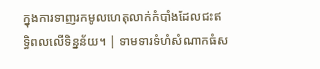ក្នុងការទាញរកមូលហេតុលាក់កំបាំងដែលជះឥទ្ធិពលលើទិន្នន័យ។ | ទាមទារទំហំសំណាកធំស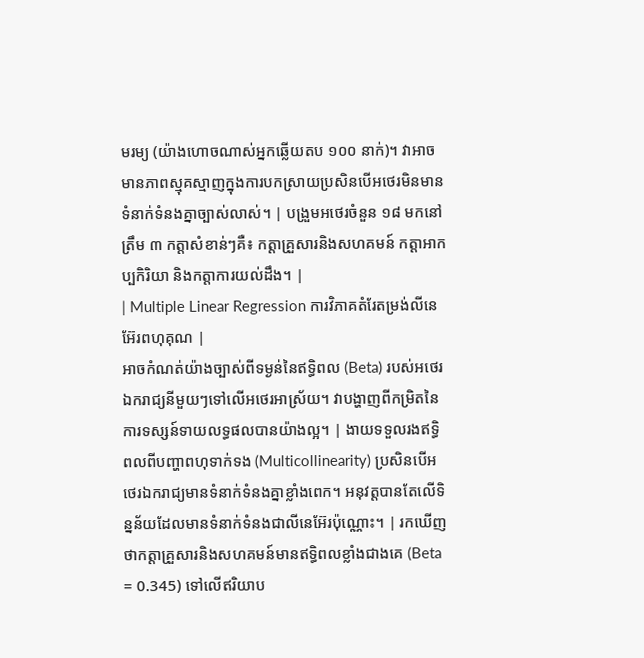មរម្យ (យ៉ាងហោចណាស់អ្នកឆ្លើយតប ១០០ នាក់)។ វាអាចមានភាពស្មុគស្មាញក្នុងការបកស្រាយប្រសិនបើអថេរមិនមានទំនាក់ទំនងគ្នាច្បាស់លាស់។ | បង្រួមអថេរចំនួន ១៨ មកនៅត្រឹម ៣ កត្តាសំខាន់ៗគឺ៖ កត្តាគ្រួសារនិងសហគមន៍ កត្តាអាកប្បកិរិយា និងកត្តាការយល់ដឹង។ |
| Multiple Linear Regression ការវិភាគតំរែតម្រង់លីនេអ៊ែរពហុគុណ |
អាចកំណត់យ៉ាងច្បាស់ពីទម្ងន់នៃឥទ្ធិពល (Beta) របស់អថេរឯករាជ្យនីមួយៗទៅលើអថេរអាស្រ័យ។ វាបង្ហាញពីកម្រិតនៃការទស្សន៍ទាយលទ្ធផលបានយ៉ាងល្អ។ | ងាយទទួលរងឥទ្ធិពលពីបញ្ហាពហុទាក់ទង (Multicollinearity) ប្រសិនបើអថេរឯករាជ្យមានទំនាក់ទំនងគ្នាខ្លាំងពេក។ អនុវត្តបានតែលើទិន្នន័យដែលមានទំនាក់ទំនងជាលីនេអ៊ែរប៉ុណ្ណោះ។ | រកឃើញថាកត្តាគ្រួសារនិងសហគមន៍មានឥទ្ធិពលខ្លាំងជាងគេ (Beta = 0.345) ទៅលើឥរិយាប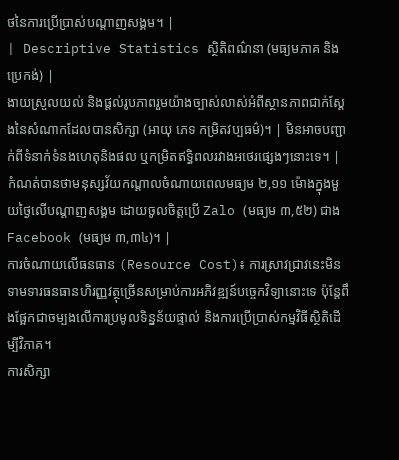ថនៃការប្រើប្រាស់បណ្តាញសង្គម។ |
| Descriptive Statistics ស្ថិតិពណ៌នា (មធ្យមភាគ និងប្រេកង់) |
ងាយស្រួលយល់ និងផ្តល់រូបភាពរួមយ៉ាងច្បាស់លាស់អំពីស្ថានភាពជាក់ស្តែងនៃសំណាកដែលបានសិក្សា (អាយុ ភេទ កម្រិតវប្បធម៌)។ | មិនអាចបញ្ជាក់ពីទំនាក់ទំនងហេតុនិងផល ឬកម្រិតឥទ្ធិពលរវាងអថេរផ្សេងៗនោះទេ។ | កំណត់បានថាមនុស្សវ័យកណ្តាលចំណាយពេលមធ្យម ២,១១ ម៉ោងក្នុងមួយថ្ងៃលើបណ្តាញសង្គម ដោយចូលចិត្តប្រើ Zalo (មធ្យម ៣,៥២) ជាង Facebook (មធ្យម ៣,៣៤)។ |
ការចំណាយលើធនធាន (Resource Cost)៖ ការស្រាវជ្រាវនេះមិនទាមទារធនធានហិរញ្ញវត្ថុច្រើនសម្រាប់ការអភិវឌ្ឍន៍បច្ចេកវិទ្យានោះទេ ប៉ុន្តែពឹងផ្អែកជាចម្បងលើការប្រមូលទិន្នន័យផ្ទាល់ និងការប្រើប្រាស់កម្មវិធីស្ថិតិដើម្បីវិភាគ។
ការសិក្សា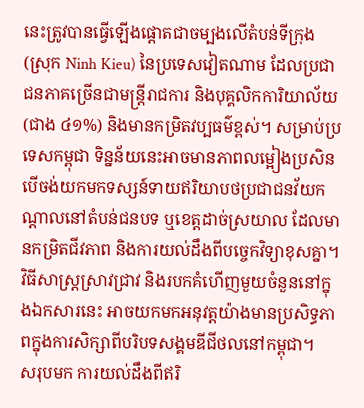នេះត្រូវបានធ្វើឡើងផ្តោតជាចម្បងលើតំបន់ទីក្រុង (ស្រុក Ninh Kieu) នៃប្រទេសវៀតណាម ដែលប្រជាជនភាគច្រើនជាមន្ត្រីរាជការ និងបុគ្គលិកការិយាល័យ (ជាង ៤១%) និងមានកម្រិតវប្បធម៌ខ្ពស់។ សម្រាប់ប្រទេសកម្ពុជា ទិន្នន័យនេះអាចមានភាពលម្អៀងប្រសិនបើចង់យកមកទស្សន៍ទាយឥរិយាបថប្រជាជនវ័យកណ្តាលនៅតំបន់ជនបទ ឬខេត្តដាច់ស្រយាល ដែលមានកម្រិតជីវភាព និងការយល់ដឹងពីបច្ចេកវិទ្យាខុសគ្នា។
វិធីសាស្ត្រស្រាវជ្រាវ និងរបកគំហើញមួយចំនួននៅក្នុងឯកសារនេះ អាចយកមកអនុវត្តយ៉ាងមានប្រសិទ្ធភាពក្នុងការសិក្សាពីបរិបទសង្គមឌីជីថលនៅកម្ពុជា។
សរុបមក ការយល់ដឹងពីឥរិ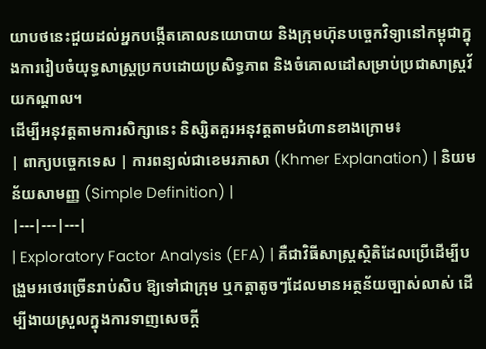យាបថនេះជួយដល់អ្នកបង្កើតគោលនយោបាយ និងក្រុមហ៊ុនបច្ចេកវិទ្យានៅកម្ពុជាក្នុងការរៀបចំយុទ្ធសាស្ត្រប្រកបដោយប្រសិទ្ធភាព និងចំគោលដៅសម្រាប់ប្រជាសាស្រ្តវ័យកណ្តាល។
ដើម្បីអនុវត្តតាមការសិក្សានេះ និស្សិតគួរអនុវត្តតាមជំហានខាងក្រោម៖
| ពាក្យបច្ចេកទេស | ការពន្យល់ជាខេមរភាសា (Khmer Explanation) | និយមន័យសាមញ្ញ (Simple Definition) |
|---|---|---|
| Exploratory Factor Analysis (EFA) | គឺជាវិធីសាស្ត្រស្ថិតិដែលប្រើដើម្បីបង្រួមអថេរច្រើនរាប់សិប ឱ្យទៅជាក្រុម ឬកត្តាតូចៗដែលមានអត្ថន័យច្បាស់លាស់ ដើម្បីងាយស្រួលក្នុងការទាញសេចក្តី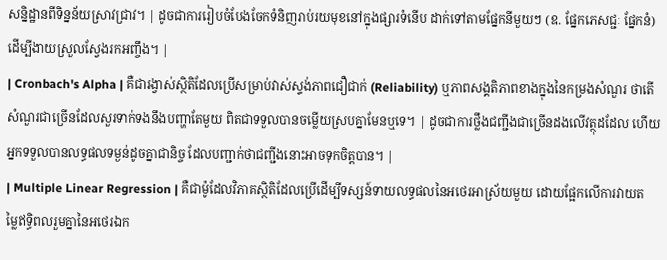សន្និដ្ឋានពីទិន្នន័យស្រាវជ្រាវ។ | ដូចជាការរៀបចំបែងចែកទំនិញរាប់រយមុខនៅក្នុងផ្សារទំនើប ដាក់ទៅតាមផ្នែកនីមួយៗ (ឧ. ផ្នែកភេសជ្ជៈ ផ្នែកនំ) ដើម្បីងាយស្រួលស្វែងរកអញ្ចឹង។ |
| Cronbach's Alpha | គឺជារង្វាស់ស្ថិតិដែលប្រើសម្រាប់វាស់ស្ទង់ភាពជឿជាក់ (Reliability) ឬភាពសង្គតិភាពខាងក្នុងនៃកម្រងសំណួរ ថាតើសំណួរជាច្រើនដែលសួរទាក់ទងនឹងបញ្ហាតែមួយ ពិតជាទទួលបានចម្លើយស្របគ្នាមែនឬទេ។ | ដូចជាការថ្លឹងជញ្ជីងជាច្រើនដងលើវត្ថុដដែល ហើយអ្នកទទួលបានលទ្ធផលទម្ងន់ដូចគ្នាជានិច្ច ដែលបញ្ជាក់ថាជញ្ជីងនោះអាចទុកចិត្តបាន។ |
| Multiple Linear Regression | គឺជាម៉ូដែលវិភាគស្ថិតិដែលប្រើដើម្បីទស្សន៍ទាយលទ្ធផលនៃអថេរអាស្រ័យមួយ ដោយផ្អែកលើការវាយតម្លៃឥទ្ធិពលរួមគ្នានៃអថេរឯក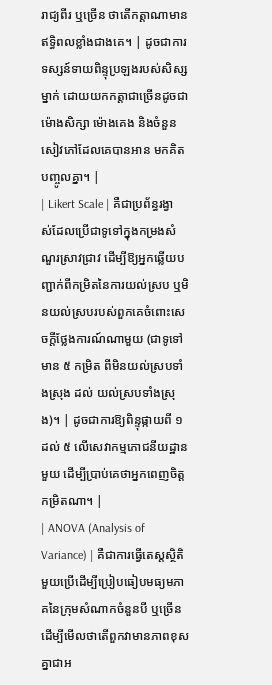រាជ្យពីរ ឬច្រើន ថាតើកត្តាណាមានឥទ្ធិពលខ្លាំងជាងគេ។ | ដូចជាការទស្សន៍ទាយពិន្ទុប្រឡងរបស់សិស្សម្នាក់ ដោយយកកត្តាជាច្រើនដូចជា ម៉ោងសិក្សា ម៉ោងគេង និងចំនួនសៀវភៅដែលគេបានអាន មកគិតបញ្ចូលគ្នា។ |
| Likert Scale | គឺជាប្រព័ន្ធរង្វាស់ដែលប្រើជាទូទៅក្នុងកម្រងសំណួរស្រាវជ្រាវ ដើម្បីឱ្យអ្នកឆ្លើយបញ្ជាក់ពីកម្រិតនៃការយល់ស្រប ឬមិនយល់ស្របរបស់ពួកគេចំពោះសេចក្តីថ្លែងការណ៍ណាមួយ (ជាទូទៅមាន ៥ កម្រិត ពីមិនយល់ស្របទាំងស្រុង ដល់ យល់ស្របទាំងស្រុង)។ | ដូចជាការឱ្យពិន្ទុផ្កាយពី ១ ដល់ ៥ លើសេវាកម្មភោជនីយដ្ឋានមួយ ដើម្បីប្រាប់គេថាអ្នកពេញចិត្តកម្រិតណា។ |
| ANOVA (Analysis of Variance) | គឺជាការធ្វើតេស្តស្ថិតិមួយប្រើដើម្បីប្រៀបធៀបមធ្យមភាគនៃក្រុមសំណាកចំនួនបី ឬច្រើន ដើម្បីមើលថាតើពួកវាមានភាពខុសគ្នាជាអ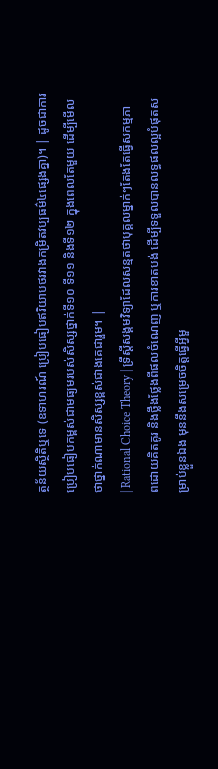ត្ថន័យស្ថិតិឬទេ (ឧទាហរណ៍ ប្រៀបធៀបឥរិយាបថរវាងកម្រិតវប្បធម៌៤ផ្សេងគ្នា)។ | ដូចជាការប្រៀបធៀបកម្ពស់ជាមធ្យមរបស់សិស្សថ្នាក់ទី១០ ទី១១ និងទី១២ ក្នុងពេលតែមួយ ដើម្បីមើលថាថ្នាក់ណាមានសិស្សខ្ពស់ជាងគេជារួម។ |
| Rational Choice Theory | ទ្រឹស្ដីសង្គមវិទ្យាដែលសន្មតថាបុគ្គលម្នាក់ៗតែងតែធ្វើសកម្មភាពដោយគិតគូរ និងថ្លឹងថ្លែងពីផលចំណេញ ឬការខាតបង់ ដើម្បីទទួលបានលទ្ធផលល្អបំផុតសម្រាប់ខ្លួនឯង មុននឹងសម្រេចចិត្តធ្វើអ្វីមួ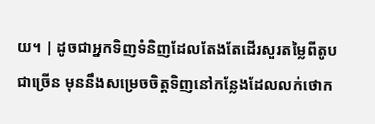យ។ | ដូចជាអ្នកទិញទំនិញដែលតែងតែដើរសួរតម្លៃពីតូបជាច្រើន មុននឹងសម្រេចចិត្តទិញនៅកន្លែងដែលលក់ថោក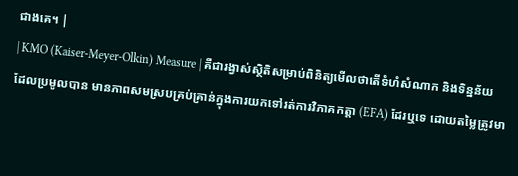ជាងគេ។ |
| KMO (Kaiser-Meyer-Olkin) Measure | គឺជារង្វាស់ស្ថិតិសម្រាប់ពិនិត្យមើលថាតើទំហំសំណាក និងទិន្នន័យដែលប្រមូលបាន មានភាពសមស្របគ្រប់គ្រាន់ក្នុងការយកទៅរត់ការវិភាគកត្តា (EFA) ដែរឬទេ ដោយតម្លៃត្រូវមា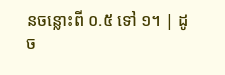នចន្លោះពី ០.៥ ទៅ ១។ | ដូច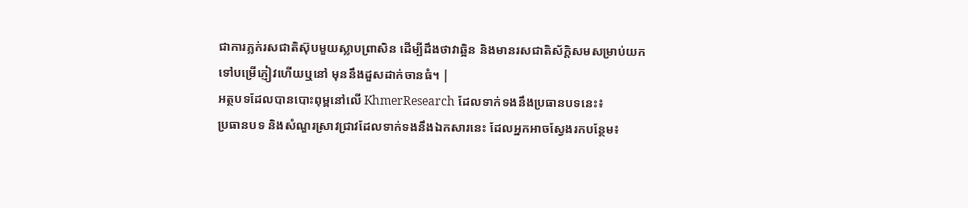ជាការភ្លក់រសជាតិស៊ុបមួយស្លាបព្រាសិន ដើម្បីដឹងថាវាឆ្អិន និងមានរសជាតិស័ក្តិសមសម្រាប់យកទៅបម្រើភ្ញៀវហើយឬនៅ មុននឹងដួសដាក់ចានធំ។ |
អត្ថបទដែលបានបោះពុម្ពនៅលើ KhmerResearch ដែលទាក់ទងនឹងប្រធានបទនេះ៖
ប្រធានបទ និងសំណួរស្រាវជ្រាវដែលទាក់ទងនឹងឯកសារនេះ ដែលអ្នកអាចស្វែងរកបន្ថែម៖